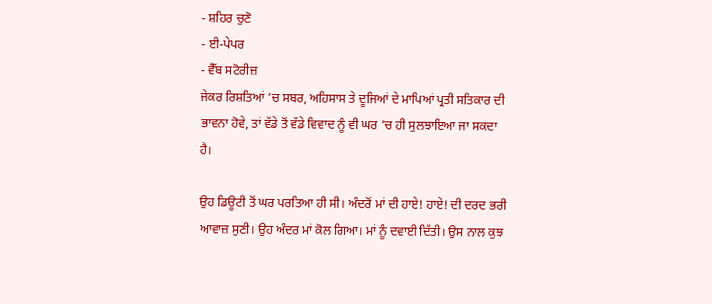- ਸ਼ਹਿਰ ਚੁਣੋ
- ਈ-ਪੇਪਰ
- ਵੈੱਬ ਸਟੋਰੀਜ਼
ਜੇਕਰ ਰਿਸ਼ਤਿਆਂ ’ਚ ਸਬਰ, ਅਹਿਸਾਸ ਤੇ ਦੂਜਿਆਂ ਦੇ ਮਾਪਿਆਂ ਪ੍ਰਤੀ ਸਤਿਕਾਰ ਦੀ ਭਾਵਨਾ ਹੋਵੇ, ਤਾਂ ਵੱਡੇ ਤੋਂ ਵੱਡੇ ਵਿਵਾਦ ਨੂੰ ਵੀ ਘਰ ’ਚ ਹੀ ਸੁਲਝਾਇਆ ਜਾ ਸਕਦਾ ਹੈ।

ਉਹ ਡਿਊਟੀ ਤੋਂ ਘਰ ਪਰਤਿਆ ਹੀ ਸੀ। ਅੰਦਰੋਂ ਮਾਂ ਦੀ ਹਾਏ! ਹਾਏ! ਦੀ ਦਰਦ ਭਰੀ ਆਵਾਜ਼ ਸੁਣੀ। ਉਹ ਅੰਦਰ ਮਾਂ ਕੋਲ ਗਿਆ। ਮਾਂ ਨੂੰ ਦਵਾਈ ਦਿੱਤੀ। ਉਸ ਨਾਲ ਕੁਝ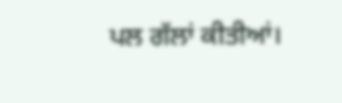ਪਲ ਗੱਲਾਂ ਕੀਤੀਆਂ।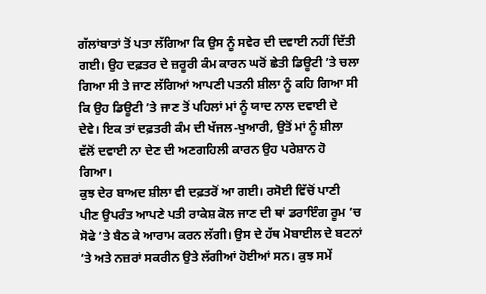ਗੱਲਾਂਬਾਤਾਂ ਤੋਂ ਪਤਾ ਲੱਗਿਆ ਕਿ ਉਸ ਨੂੰ ਸਵੇਰ ਦੀ ਦਵਾਈ ਨਹੀਂ ਦਿੱਤੀ ਗਈ। ਉਹ ਦਫ਼ਤਰ ਦੇ ਜ਼ਰੂਰੀ ਕੰਮ ਕਾਰਨ ਘਰੋਂ ਛੇਤੀ ਡਿਊਟੀ ’ਤੇ ਚਲਾ ਗਿਆ ਸੀ ਤੇ ਜਾਣ ਲੱਗਿਆਂ ਆਪਣੀ ਪਤਨੀ ਸ਼ੀਲਾ ਨੂੰ ਕਹਿ ਗਿਆ ਸੀ ਕਿ ਉਹ ਡਿਊਟੀ ’ਤੇ ਜਾਣ ਤੋਂ ਪਹਿਲਾਂ ਮਾਂ ਨੂੰ ਯਾਦ ਨਾਲ ਦਵਾਈ ਦੇ ਦੇਵੇ। ਇਕ ਤਾਂ ਦਫ਼ਤਰੀ ਕੰਮ ਦੀ ਖੱਜਲ-ਖੁਆਰੀ, ਉਤੋਂ ਮਾਂ ਨੂੰ ਸ਼ੀਲਾ ਵੱਲੋਂ ਦਵਾਈ ਨਾ ਦੇਣ ਦੀ ਅਣਗਹਿਲੀ ਕਾਰਨ ਉਹ ਪਰੇਸ਼ਾਨ ਹੋ ਗਿਆ।
ਕੁਝ ਦੇਰ ਬਾਅਦ ਸ਼ੀਲਾ ਵੀ ਦਫ਼ਤਰੋਂ ਆ ਗਈ। ਰਸੋਈ ਵਿੱਚੋਂ ਪਾਣੀ ਪੀਣ ਉਪਰੰਤ ਆਪਣੇ ਪਤੀ ਰਾਕੇਸ਼ ਕੋਲ ਜਾਣ ਦੀ ਥਾਂ ਡਰਾਇੰਗ ਰੂਮ ’ਚ ਸੋਫੇ ’ਤੇ ਬੈਠ ਕੇ ਆਰਾਮ ਕਰਨ ਲੱਗੀ। ਉਸ ਦੇ ਹੱਥ ਮੋਬਾਈਲ ਦੇ ਬਟਨਾਂ ’ਤੇ ਅਤੇ ਨਜ਼ਰਾਂ ਸਕਰੀਨ ਉਤੇ ਲੱਗੀਆਂ ਹੋਈਆਂ ਸਨ। ਕੁਝ ਸਮੇਂ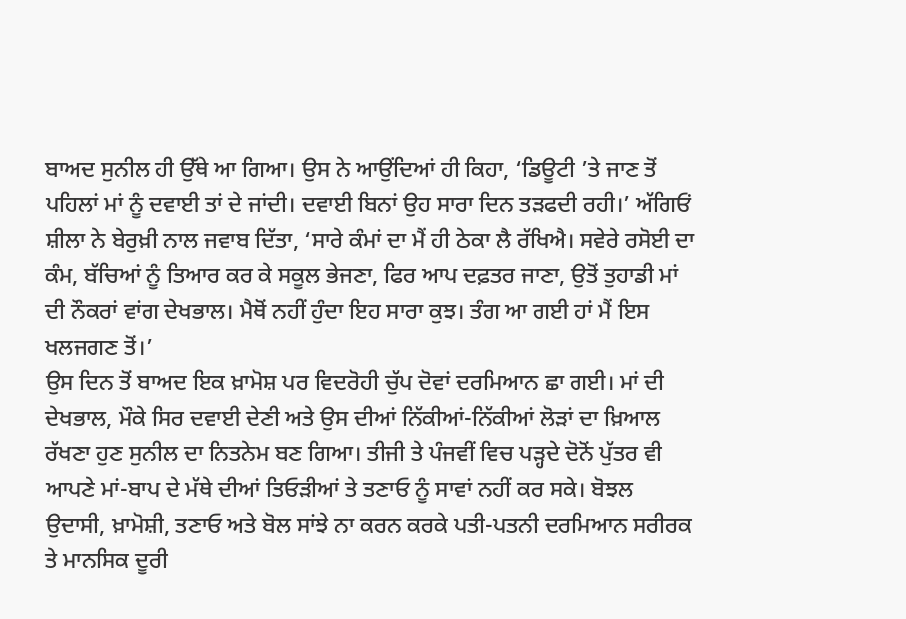ਬਾਅਦ ਸੁਨੀਲ ਹੀ ਉੱਥੇ ਆ ਗਿਆ। ਉਸ ਨੇ ਆਉਂਦਿਆਂ ਹੀ ਕਿਹਾ, ‘ਡਿਊਟੀ ’ਤੇ ਜਾਣ ਤੋਂ ਪਹਿਲਾਂ ਮਾਂ ਨੂੰ ਦਵਾਈ ਤਾਂ ਦੇ ਜਾਂਦੀ। ਦਵਾਈ ਬਿਨਾਂ ਉਹ ਸਾਰਾ ਦਿਨ ਤੜਫਦੀ ਰਹੀ।’ ਅੱਗਿਓਂ ਸ਼ੀਲਾ ਨੇ ਬੇਰੁਖ਼ੀ ਨਾਲ ਜਵਾਬ ਦਿੱਤਾ, ‘ਸਾਰੇ ਕੰਮਾਂ ਦਾ ਮੈਂ ਹੀ ਠੇਕਾ ਲੈ ਰੱਖਿਐ। ਸਵੇਰੇ ਰਸੋਈ ਦਾ ਕੰਮ, ਬੱਚਿਆਂ ਨੂੰ ਤਿਆਰ ਕਰ ਕੇ ਸਕੂਲ ਭੇਜਣਾ, ਫਿਰ ਆਪ ਦਫ਼ਤਰ ਜਾਣਾ, ਉਤੋਂ ਤੁਹਾਡੀ ਮਾਂ ਦੀ ਨੌਕਰਾਂ ਵਾਂਗ ਦੇਖਭਾਲ। ਮੈਥੋਂ ਨਹੀਂ ਹੁੰਦਾ ਇਹ ਸਾਰਾ ਕੁਝ। ਤੰਗ ਆ ਗਈ ਹਾਂ ਮੈਂ ਇਸ ਖਲਜਗਣ ਤੋਂ।’
ਉਸ ਦਿਨ ਤੋਂ ਬਾਅਦ ਇਕ ਖ਼ਾਮੋਸ਼ ਪਰ ਵਿਦਰੋਹੀ ਚੁੱਪ ਦੋਵਾਂ ਦਰਮਿਆਨ ਛਾ ਗਈ। ਮਾਂ ਦੀ ਦੇਖਭਾਲ, ਮੌਕੇ ਸਿਰ ਦਵਾਈ ਦੇਣੀ ਅਤੇ ਉਸ ਦੀਆਂ ਨਿੱਕੀਆਂ-ਨਿੱਕੀਆਂ ਲੋੜਾਂ ਦਾ ਖ਼ਿਆਲ ਰੱਖਣਾ ਹੁਣ ਸੁਨੀਲ ਦਾ ਨਿਤਨੇਮ ਬਣ ਗਿਆ। ਤੀਜੀ ਤੇ ਪੰਜਵੀਂ ਵਿਚ ਪੜ੍ਹਦੇ ਦੋਨੋਂ ਪੁੱਤਰ ਵੀ ਆਪਣੇ ਮਾਂ-ਬਾਪ ਦੇ ਮੱਥੇ ਦੀਆਂ ਤਿਓੜੀਆਂ ਤੇ ਤਣਾਓ ਨੂੰ ਸਾਵਾਂ ਨਹੀਂ ਕਰ ਸਕੇ। ਬੋਝਲ ਉਦਾਸੀ, ਖ਼ਾਮੋਸ਼ੀ, ਤਣਾਓ ਅਤੇ ਬੋਲ ਸਾਂਝੇ ਨਾ ਕਰਨ ਕਰਕੇ ਪਤੀ-ਪਤਨੀ ਦਰਮਿਆਨ ਸਰੀਰਕ ਤੇ ਮਾਨਸਿਕ ਦੂਰੀ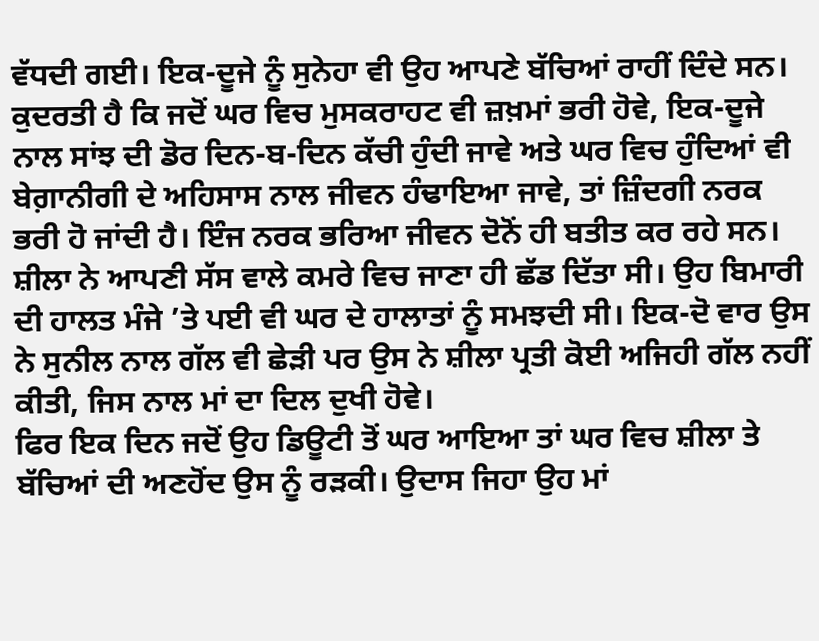ਵੱਧਦੀ ਗਈ। ਇਕ-ਦੂਜੇ ਨੂੰ ਸੁਨੇਹਾ ਵੀ ਉਹ ਆਪਣੇ ਬੱਚਿਆਂ ਰਾਹੀਂ ਦਿੰਦੇ ਸਨ। ਕੁਦਰਤੀ ਹੈ ਕਿ ਜਦੋਂ ਘਰ ਵਿਚ ਮੁਸਕਰਾਹਟ ਵੀ ਜ਼ਖ਼ਮਾਂ ਭਰੀ ਹੋਵੇ, ਇਕ-ਦੂਜੇ ਨਾਲ ਸਾਂਝ ਦੀ ਡੋਰ ਦਿਨ-ਬ-ਦਿਨ ਕੱਚੀ ਹੁੰਦੀ ਜਾਵੇ ਅਤੇ ਘਰ ਵਿਚ ਹੁੰਦਿਆਂ ਵੀ ਬੇਗ਼ਾਨੀਗੀ ਦੇ ਅਹਿਸਾਸ ਨਾਲ ਜੀਵਨ ਹੰਢਾਇਆ ਜਾਵੇ, ਤਾਂ ਜ਼ਿੰਦਗੀ ਨਰਕ ਭਰੀ ਹੋ ਜਾਂਦੀ ਹੈ। ਇੰਜ ਨਰਕ ਭਰਿਆ ਜੀਵਨ ਦੋਨੋਂ ਹੀ ਬਤੀਤ ਕਰ ਰਹੇ ਸਨ। ਸ਼ੀਲਾ ਨੇ ਆਪਣੀ ਸੱਸ ਵਾਲੇ ਕਮਰੇ ਵਿਚ ਜਾਣਾ ਹੀ ਛੱਡ ਦਿੱਤਾ ਸੀ। ਉਹ ਬਿਮਾਰੀ ਦੀ ਹਾਲਤ ਮੰਜੇ ’ਤੇ ਪਈ ਵੀ ਘਰ ਦੇ ਹਾਲਾਤਾਂ ਨੂੰ ਸਮਝਦੀ ਸੀ। ਇਕ-ਦੋ ਵਾਰ ਉਸ ਨੇ ਸੁਨੀਲ ਨਾਲ ਗੱਲ ਵੀ ਛੇੜੀ ਪਰ ਉਸ ਨੇ ਸ਼ੀਲਾ ਪ੍ਰਤੀ ਕੋਈ ਅਜਿਹੀ ਗੱਲ ਨਹੀਂ ਕੀਤੀ, ਜਿਸ ਨਾਲ ਮਾਂ ਦਾ ਦਿਲ ਦੁਖੀ ਹੋਵੇ।
ਫਿਰ ਇਕ ਦਿਨ ਜਦੋਂ ਉਹ ਡਿਊਟੀ ਤੋਂ ਘਰ ਆਇਆ ਤਾਂ ਘਰ ਵਿਚ ਸ਼ੀਲਾ ਤੇ ਬੱਚਿਆਂ ਦੀ ਅਣਹੋਂਦ ਉਸ ਨੂੰ ਰੜਕੀ। ਉਦਾਸ ਜਿਹਾ ਉਹ ਮਾਂ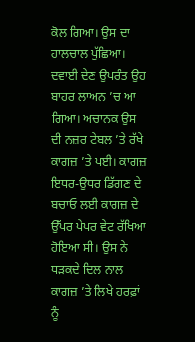ਕੋਲ ਗਿਆ। ਉਸ ਦਾ ਹਾਲਚਾਲ ਪੁੱਛਿਆ। ਦਵਾਈ ਦੇਣ ਉਪਰੰਤ ਉਹ ਬਾਹਰ ਲਾਅਨ ’ਚ ਆ ਗਿਆ। ਅਚਾਨਕ ਉਸ ਦੀ ਨਜ਼ਰ ਟੇਬਲ ’ਤੇ ਰੱਖੇ ਕਾਗਜ਼ ’ਤੇ ਪਈ। ਕਾਗਜ਼ ਇਧਰ-ਉਧਰ ਡਿੱਗਣ ਦੇ ਬਚਾਓ ਲਈ ਕਾਗਜ਼ ਦੇ ਉੱਪਰ ਪੇਪਰ ਵੇਟ ਰੱਖਿਆ ਹੋਇਆ ਸੀ। ਉਸ ਨੇ ਧੜਕਦੇ ਦਿਲ ਨਾਲ ਕਾਗਜ਼ ’ਤੇ ਲਿਖੇ ਹਰਫ਼ਾਂ ਨੂੰ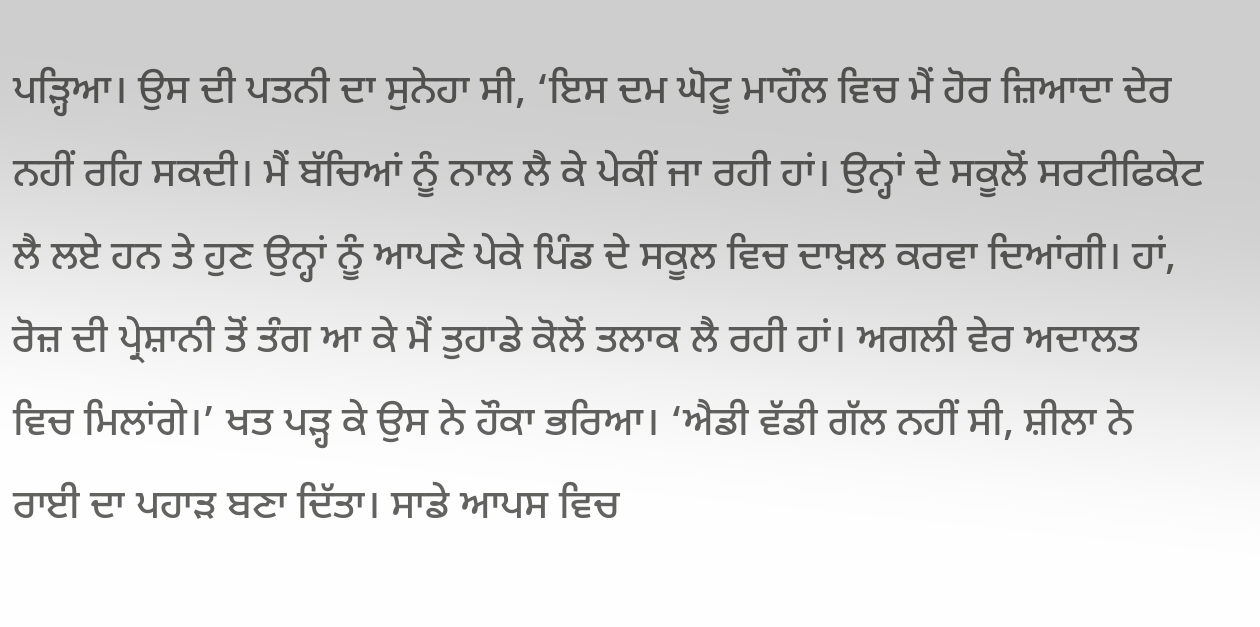ਪੜ੍ਹਿਆ। ਉਸ ਦੀ ਪਤਨੀ ਦਾ ਸੁਨੇਹਾ ਸੀ, ‘ਇਸ ਦਮ ਘੋਟੂ ਮਾਹੌਲ ਵਿਚ ਮੈਂ ਹੋਰ ਜ਼ਿਆਦਾ ਦੇਰ ਨਹੀਂ ਰਹਿ ਸਕਦੀ। ਮੈਂ ਬੱਚਿਆਂ ਨੂੰ ਨਾਲ ਲੈ ਕੇ ਪੇਕੀਂ ਜਾ ਰਹੀ ਹਾਂ। ਉਨ੍ਹਾਂ ਦੇ ਸਕੂਲੋਂ ਸਰਟੀਫਿਕੇਟ ਲੈ ਲਏ ਹਨ ਤੇ ਹੁਣ ਉਨ੍ਹਾਂ ਨੂੰ ਆਪਣੇ ਪੇਕੇ ਪਿੰਡ ਦੇ ਸਕੂਲ ਵਿਚ ਦਾਖ਼ਲ ਕਰਵਾ ਦਿਆਂਗੀ। ਹਾਂ, ਰੋਜ਼ ਦੀ ਪ੍ਰੇਸ਼ਾਨੀ ਤੋਂ ਤੰਗ ਆ ਕੇ ਮੈਂ ਤੁਹਾਡੇ ਕੋਲੋਂ ਤਲਾਕ ਲੈ ਰਹੀ ਹਾਂ। ਅਗਲੀ ਵੇਰ ਅਦਾਲਤ ਵਿਚ ਮਿਲਾਂਗੇ।’ ਖਤ ਪੜ੍ਹ ਕੇ ਉਸ ਨੇ ਹੌਕਾ ਭਰਿਆ। ‘ਐਡੀ ਵੱਡੀ ਗੱਲ ਨਹੀਂ ਸੀ, ਸ਼ੀਲਾ ਨੇ ਰਾਈ ਦਾ ਪਹਾੜ ਬਣਾ ਦਿੱਤਾ। ਸਾਡੇ ਆਪਸ ਵਿਚ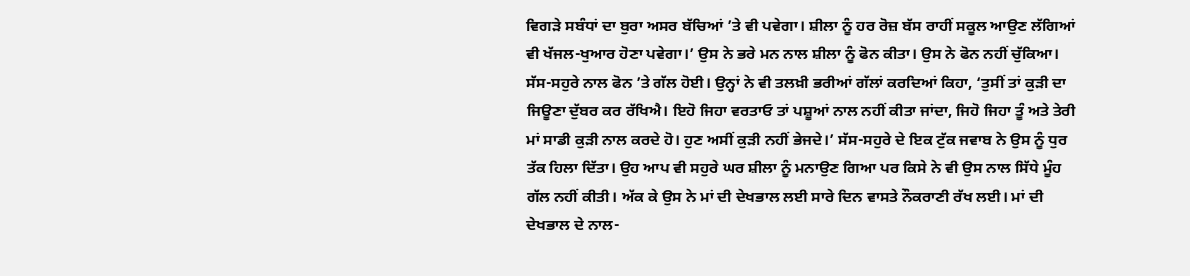ਵਿਗੜੇ ਸਬੰਧਾਂ ਦਾ ਬੁਰਾ ਅਸਰ ਬੱਚਿਆਂ ’ਤੇ ਵੀ ਪਵੇਗਾ। ਸ਼ੀਲਾ ਨੂੰ ਹਰ ਰੋਜ਼ ਬੱਸ ਰਾਹੀਂ ਸਕੂਲ ਆਉਣ ਲੱਗਿਆਂ ਵੀ ਖੱਜਲ-ਖੁਆਰ ਹੋਣਾ ਪਵੇਗਾ।’ ਉਸ ਨੇ ਭਰੇ ਮਨ ਨਾਲ ਸ਼ੀਲਾ ਨੂੰ ਫੋਨ ਕੀਤਾ। ਉਸ ਨੇ ਫੋਨ ਨਹੀਂ ਚੁੱਕਿਆ। ਸੱਸ-ਸਹੁਰੇ ਨਾਲ ਫੋਨ ’ਤੇ ਗੱਲ ਹੋਈ। ਉਨ੍ਹਾਂ ਨੇ ਵੀ ਤਲਖ਼ੀ ਭਰੀਆਂ ਗੱਲਾਂ ਕਰਦਿਆਂ ਕਿਹਾ, ‘ਤੁਸੀਂ ਤਾਂ ਕੁੜੀ ਦਾ ਜਿਊਣਾ ਦੁੱਬਰ ਕਰ ਰੱਖਿਐ। ਇਹੋ ਜਿਹਾ ਵਰਤਾਓ ਤਾਂ ਪਸ਼ੂਆਂ ਨਾਲ ਨਹੀਂ ਕੀਤਾ ਜਾਂਦਾ, ਜਿਹੋ ਜਿਹਾ ਤੂੰ ਅਤੇ ਤੇਰੀ ਮਾਂ ਸਾਡੀ ਕੁੜੀ ਨਾਲ ਕਰਦੇ ਹੋ। ਹੁਣ ਅਸੀਂ ਕੁੜੀ ਨਹੀਂ ਭੇਜਦੇ।’ ਸੱਸ-ਸਹੁਰੇ ਦੇ ਇਕ ਟੁੱਕ ਜਵਾਬ ਨੇ ਉਸ ਨੂੰ ਧੁਰ ਤੱਕ ਹਿਲਾ ਦਿੱਤਾ। ਉਹ ਆਪ ਵੀ ਸਹੁਰੇ ਘਰ ਸ਼ੀਲਾ ਨੂੰ ਮਨਾਉਣ ਗਿਆ ਪਰ ਕਿਸੇ ਨੇ ਵੀ ਉਸ ਨਾਲ ਸਿੱਧੇ ਮੂੰਹ ਗੱਲ ਨਹੀਂ ਕੀਤੀ। ਅੱਕ ਕੇ ਉਸ ਨੇ ਮਾਂ ਦੀ ਦੇਖਭਾਲ ਲਈ ਸਾਰੇ ਦਿਨ ਵਾਸਤੇ ਨੌਕਰਾਣੀ ਰੱਖ ਲਈ। ਮਾਂ ਦੀ ਦੇਖਭਾਲ ਦੇ ਨਾਲ-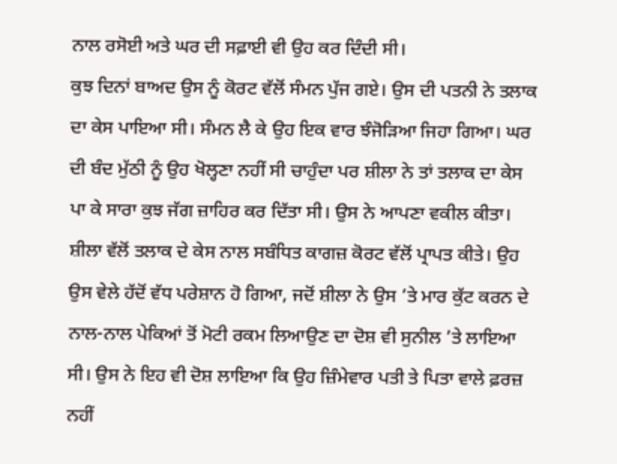ਨਾਲ ਰਸੋਈ ਅਤੇ ਘਰ ਦੀ ਸਫ਼ਾਈ ਵੀ ਉਹ ਕਰ ਦਿੰਦੀ ਸੀ।
ਕੁਝ ਦਿਨਾਂ ਬਾਅਦ ਉਸ ਨੂੰ ਕੋਰਟ ਵੱਲੋਂ ਸੰਮਨ ਪੁੱਜ ਗਏ। ਉਸ ਦੀ ਪਤਨੀ ਨੇ ਤਲਾਕ ਦਾ ਕੇਸ ਪਾਇਆ ਸੀ। ਸੰਮਨ ਲੈ ਕੇ ਉਹ ਇਕ ਵਾਰ ਝੰਜੋੜਿਆ ਜਿਹਾ ਗਿਆ। ਘਰ ਦੀ ਬੰਦ ਮੁੱਠੀ ਨੂੰ ਉਹ ਖੋਲ੍ਹਣਾ ਨਹੀਂ ਸੀ ਚਾਹੁੰਦਾ ਪਰ ਸ਼ੀਲਾ ਨੇ ਤਾਂ ਤਲਾਕ ਦਾ ਕੇਸ ਪਾ ਕੇ ਸਾਰਾ ਕੁਝ ਜੱਗ ਜ਼ਾਹਿਰ ਕਰ ਦਿੱਤਾ ਸੀ। ਉਸ ਨੇ ਆਪਣਾ ਵਕੀਲ ਕੀਤਾ। ਸ਼ੀਲਾ ਵੱਲੋਂ ਤਲਾਕ ਦੇ ਕੇਸ ਨਾਲ ਸਬੰਧਿਤ ਕਾਗਜ਼ ਕੋਰਟ ਵੱਲੋਂ ਪ੍ਰਾਪਤ ਕੀਤੇ। ਉਹ ਉਸ ਵੇਲੇ ਹੱਦੋਂ ਵੱਧ ਪਰੇਸ਼ਾਨ ਹੋ ਗਿਆ, ਜਦੋਂ ਸ਼ੀਲਾ ਨੇ ਉਸ ’ਤੇ ਮਾਰ ਕੁੱਟ ਕਰਨ ਦੇ ਨਾਲ-ਨਾਲ ਪੇਕਿਆਂ ਤੋਂ ਮੋਟੀ ਰਕਮ ਲਿਆਉਣ ਦਾ ਦੋਸ਼ ਵੀ ਸੁਨੀਲ ’ਤੇ ਲਾਇਆ ਸੀ। ਉਸ ਨੇ ਇਹ ਵੀ ਦੋਸ਼ ਲਾਇਆ ਕਿ ਉਹ ਜ਼ਿੰਮੇਵਾਰ ਪਤੀ ਤੇ ਪਿਤਾ ਵਾਲੇ ਫ਼ਰਜ਼ ਨਹੀਂ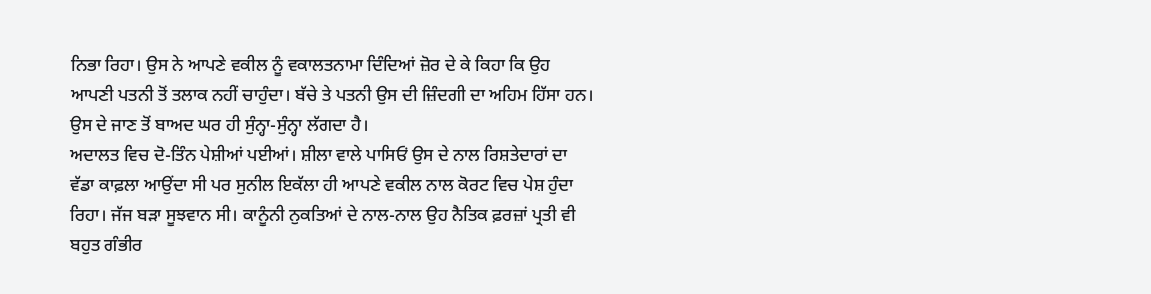ਨਿਭਾ ਰਿਹਾ। ਉਸ ਨੇ ਆਪਣੇ ਵਕੀਲ ਨੂੰ ਵਕਾਲਤਨਾਮਾ ਦਿੰਦਿਆਂ ਜ਼ੋਰ ਦੇ ਕੇ ਕਿਹਾ ਕਿ ਉਹ ਆਪਣੀ ਪਤਨੀ ਤੋਂ ਤਲਾਕ ਨਹੀਂ ਚਾਹੁੰਦਾ। ਬੱਚੇ ਤੇ ਪਤਨੀ ਉਸ ਦੀ ਜ਼ਿੰਦਗੀ ਦਾ ਅਹਿਮ ਹਿੱਸਾ ਹਨ। ਉਸ ਦੇ ਜਾਣ ਤੋਂ ਬਾਅਦ ਘਰ ਹੀ ਸੁੰਨ੍ਹਾ-ਸੁੰਨ੍ਹਾ ਲੱਗਦਾ ਹੈ।
ਅਦਾਲਤ ਵਿਚ ਦੋ-ਤਿੰਨ ਪੇਸ਼ੀਆਂ ਪਈਆਂ। ਸ਼ੀਲਾ ਵਾਲੇ ਪਾਸਿਓਂ ਉਸ ਦੇ ਨਾਲ ਰਿਸ਼ਤੇਦਾਰਾਂ ਦਾ ਵੱਡਾ ਕਾਫ਼ਲਾ ਆਉਂਦਾ ਸੀ ਪਰ ਸੁਨੀਲ ਇਕੱਲਾ ਹੀ ਆਪਣੇ ਵਕੀਲ ਨਾਲ ਕੋਰਟ ਵਿਚ ਪੇਸ਼ ਹੁੰਦਾ ਰਿਹਾ। ਜੱਜ ਬੜਾ ਸੂਝਵਾਨ ਸੀ। ਕਾਨੂੰਨੀ ਨੁਕਤਿਆਂ ਦੇ ਨਾਲ-ਨਾਲ ਉਹ ਨੈਤਿਕ ਫ਼ਰਜ਼ਾਂ ਪ੍ਰਤੀ ਵੀ ਬਹੁਤ ਗੰਭੀਰ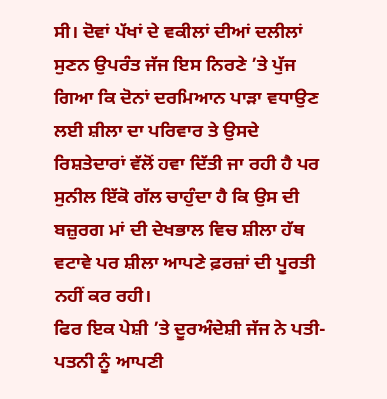ਸੀ। ਦੋਵਾਂ ਪੱਖਾਂ ਦੇ ਵਕੀਲਾਂ ਦੀਆਂ ਦਲੀਲਾਂ ਸੁਣਨ ਉਪਰੰਤ ਜੱਜ ਇਸ ਨਿਰਣੇ ’ਤੇ ਪੁੱਜ ਗਿਆ ਕਿ ਦੋਨਾਂ ਦਰਮਿਆਨ ਪਾੜਾ ਵਧਾਉਣ ਲਈ ਸ਼ੀਲਾ ਦਾ ਪਰਿਵਾਰ ਤੇ ਉਸਦੇ ਰਿਸ਼ਤੇਦਾਰਾਂ ਵੱਲੋਂ ਹਵਾ ਦਿੱਤੀ ਜਾ ਰਹੀ ਹੈ ਪਰ ਸੁਨੀਲ ਇੱਕੋ ਗੱਲ ਚਾਹੁੰਦਾ ਹੈ ਕਿ ਉਸ ਦੀ ਬਜ਼ੁਰਗ ਮਾਂ ਦੀ ਦੇਖਭਾਲ ਵਿਚ ਸ਼ੀਲਾ ਹੱਥ ਵਟਾਵੇ ਪਰ ਸ਼ੀਲਾ ਆਪਣੇ ਫ਼ਰਜ਼ਾਂ ਦੀ ਪੂਰਤੀ ਨਹੀਂ ਕਰ ਰਹੀ।
ਫਿਰ ਇਕ ਪੇਸ਼ੀ ’ਤੇ ਦੂਰਅੰਦੇਸ਼ੀ ਜੱਜ ਨੇ ਪਤੀ-ਪਤਨੀ ਨੂੰ ਆਪਣੀ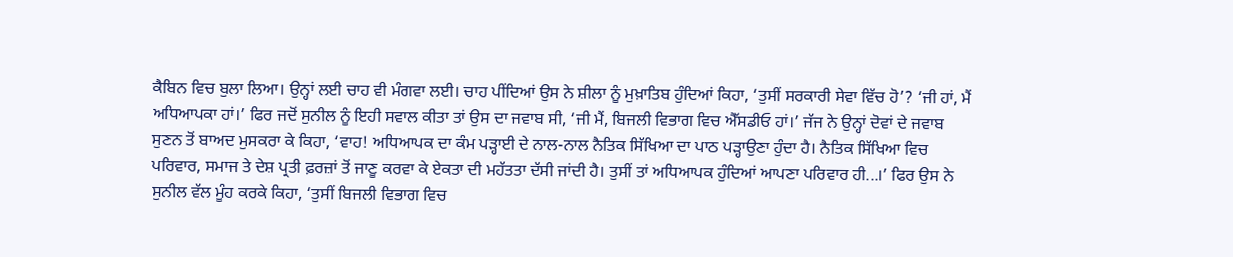ਕੈਬਿਨ ਵਿਚ ਬੁਲਾ ਲਿਆ। ਉਨ੍ਹਾਂ ਲਈ ਚਾਹ ਵੀ ਮੰਗਵਾ ਲਈ। ਚਾਹ ਪੀਂਦਿਆਂ ਉਸ ਨੇ ਸ਼ੀਲਾ ਨੂੰ ਮੁਖ਼ਾਤਿਬ ਹੁੰਦਿਆਂ ਕਿਹਾ, ‘ਤੁਸੀਂ ਸਰਕਾਰੀ ਸੇਵਾ ਵਿੱਚ ਹੋ’? ‘ਜੀ ਹਾਂ, ਮੈਂ ਅਧਿਆਪਕਾ ਹਾਂ।’ ਫਿਰ ਜਦੋਂ ਸੁਨੀਲ ਨੂੰ ਇਹੀ ਸਵਾਲ ਕੀਤਾ ਤਾਂ ਉਸ ਦਾ ਜਵਾਬ ਸੀ, ‘ਜੀ ਮੈਂ, ਬਿਜਲੀ ਵਿਭਾਗ ਵਿਚ ਐੱਸਡੀਓ ਹਾਂ।’ ਜੱਜ ਨੇ ਉਨ੍ਹਾਂ ਦੋਵਾਂ ਦੇ ਜਵਾਬ ਸੁਣਨ ਤੋਂ ਬਾਅਦ ਮੁਸਕਰਾ ਕੇ ਕਿਹਾ, ‘ਵਾਹ! ਅਧਿਆਪਕ ਦਾ ਕੰਮ ਪੜ੍ਹਾਈ ਦੇ ਨਾਲ-ਨਾਲ ਨੈਤਿਕ ਸਿੱਖਿਆ ਦਾ ਪਾਠ ਪੜ੍ਹਾਉਣਾ ਹੁੰਦਾ ਹੈ। ਨੈਤਿਕ ਸਿੱਖਿਆ ਵਿਚ ਪਰਿਵਾਰ, ਸਮਾਜ ਤੇ ਦੇਸ਼ ਪ੍ਰਤੀ ਫ਼ਰਜ਼ਾਂ ਤੋਂ ਜਾਣੂ ਕਰਵਾ ਕੇ ਏਕਤਾ ਦੀ ਮਹੱਤਤਾ ਦੱਸੀ ਜਾਂਦੀ ਹੈ। ਤੁਸੀਂ ਤਾਂ ਅਧਿਆਪਕ ਹੁੰਦਿਆਂ ਆਪਣਾ ਪਰਿਵਾਰ ਹੀ...।’ ਫਿਰ ਉਸ ਨੇ ਸੁਨੀਲ ਵੱਲ ਮੂੰਹ ਕਰਕੇ ਕਿਹਾ, ‘ਤੁਸੀਂ ਬਿਜਲੀ ਵਿਭਾਗ ਵਿਚ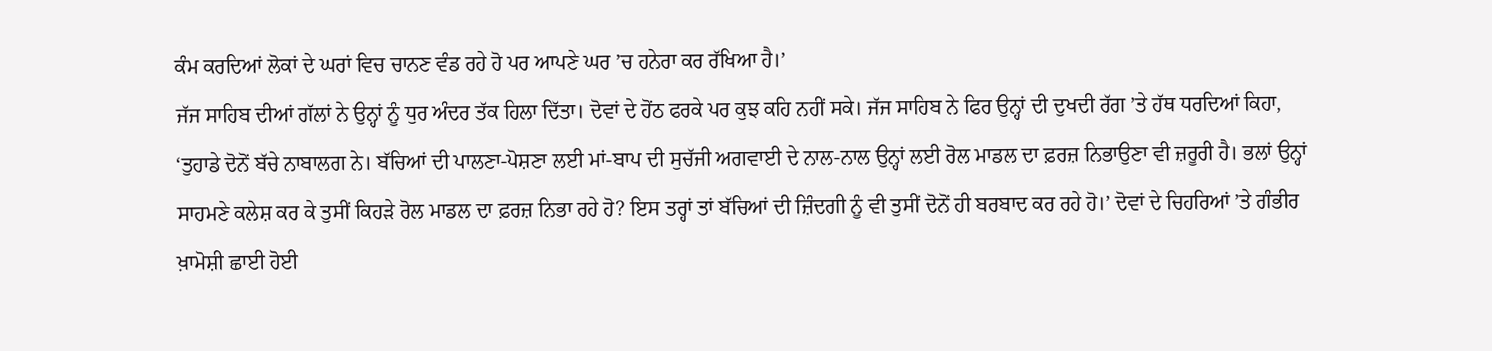ਕੰਮ ਕਰਦਿਆਂ ਲੋਕਾਂ ਦੇ ਘਰਾਂ ਵਿਚ ਚਾਨਣ ਵੰਡ ਰਹੇ ਹੋ ਪਰ ਆਪਣੇ ਘਰ ’ਚ ਹਨੇਰਾ ਕਰ ਰੱਖਿਆ ਹੈ।’
ਜੱਜ ਸਾਹਿਬ ਦੀਆਂ ਗੱਲਾਂ ਨੇ ਉਨ੍ਹਾਂ ਨੂੰ ਧੁਰ ਅੰਦਰ ਤੱਕ ਹਿਲਾ ਦਿੱਤਾ। ਦੋਵਾਂ ਦੇ ਹੋਂਠ ਫਰਕੇ ਪਰ ਕੁਝ ਕਹਿ ਨਹੀਂ ਸਕੇ। ਜੱਜ ਸਾਹਿਬ ਨੇ ਫਿਰ ਉਨ੍ਹਾਂ ਦੀ ਦੁਖਦੀ ਰੱਗ ’ਤੇ ਹੱਥ ਧਰਦਿਆਂ ਕਿਹਾ, ‘ਤੁਹਾਡੇ ਦੋਨੋਂ ਬੱਚੇ ਨਾਬਾਲਗ ਨੇ। ਬੱਚਿਆਂ ਦੀ ਪਾਲਣਾ-ਪੋਸ਼ਣਾ ਲਈ ਮਾਂ-ਬਾਪ ਦੀ ਸੁਚੱਜੀ ਅਗਵਾਈ ਦੇ ਨਾਲ-ਨਾਲ ਉਨ੍ਹਾਂ ਲਈ ਰੋਲ ਮਾਡਲ ਦਾ ਫ਼ਰਜ਼ ਨਿਭਾਉਣਾ ਵੀ ਜ਼ਰੂਰੀ ਹੈ। ਭਲਾਂ ਉਨ੍ਹਾਂ ਸਾਹਮਣੇ ਕਲੇਸ਼ ਕਰ ਕੇ ਤੁਸੀਂ ਕਿਹੜੇ ਰੋਲ ਮਾਡਲ ਦਾ ਫ਼ਰਜ਼ ਨਿਭਾ ਰਹੇ ਹੋ? ਇਸ ਤਰ੍ਹਾਂ ਤਾਂ ਬੱਚਿਆਂ ਦੀ ਜ਼ਿੰਦਗੀ ਨੂੰ ਵੀ ਤੁਸੀਂ ਦੋਨੋਂ ਹੀ ਬਰਬਾਦ ਕਰ ਰਹੇ ਹੋ।’ ਦੋਵਾਂ ਦੇ ਚਿਹਰਿਆਂ ’ਤੇ ਗੰਭੀਰ ਖ਼ਾਮੋਸ਼ੀ ਛਾਈ ਹੋਈ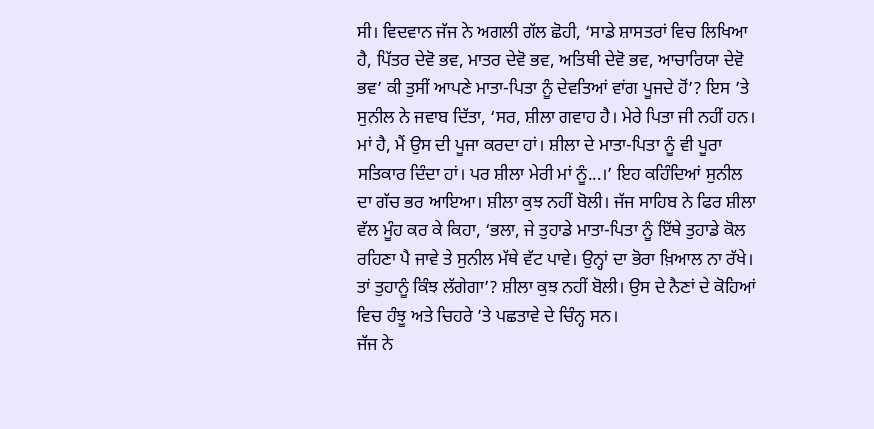ਸੀ। ਵਿਦਵਾਨ ਜੱਜ ਨੇ ਅਗਲੀ ਗੱਲ ਛੋਹੀ, ‘ਸਾਡੇ ਸ਼ਾਸਤਰਾਂ ਵਿਚ ਲਿਖਿਆ ਹੈ, ਪਿੱਤਰ ਦੇਵੋ ਭਵ, ਮਾਤਰ ਦੇਵੋ ਭਵ, ਅਤਿਥੀ ਦੇਵੋ ਭਵ, ਆਚਾਰਿਯਾ ਦੇਵੋ ਭਵ’ ਕੀ ਤੁਸੀਂ ਆਪਣੇ ਮਾਤਾ-ਪਿਤਾ ਨੂੰ ਦੇਵਤਿਆਂ ਵਾਂਗ ਪੂਜਦੇ ਹੋਂ’? ਇਸ ’ਤੇ ਸੁਨੀਲ ਨੇ ਜਵਾਬ ਦਿੱਤਾ, ‘ਸਰ, ਸ਼ੀਲਾ ਗਵਾਹ ਹੈ। ਮੇਰੇ ਪਿਤਾ ਜੀ ਨਹੀਂ ਹਨ। ਮਾਂ ਹੈ, ਮੈਂ ਉਸ ਦੀ ਪੂਜਾ ਕਰਦਾ ਹਾਂ। ਸ਼ੀਲਾ ਦੇ ਮਾਤਾ-ਪਿਤਾ ਨੂੰ ਵੀ ਪੂਰਾ ਸਤਿਕਾਰ ਦਿੰਦਾ ਹਾਂ। ਪਰ ਸ਼ੀਲਾ ਮੇਰੀ ਮਾਂ ਨੂੰ...।’ ਇਹ ਕਹਿੰਦਿਆਂ ਸੁਨੀਲ ਦਾ ਗੱਚ ਭਰ ਆਇਆ। ਸ਼ੀਲਾ ਕੁਝ ਨਹੀਂ ਬੋਲੀ। ਜੱਜ ਸਾਹਿਬ ਨੇ ਫਿਰ ਸ਼ੀਲਾ ਵੱਲ ਮੂੰਹ ਕਰ ਕੇ ਕਿਹਾ, ‘ਭਲਾ, ਜੇ ਤੁਹਾਡੇ ਮਾਤਾ-ਪਿਤਾ ਨੂੰ ਇੱਥੇ ਤੁਹਾਡੇ ਕੋਲ ਰਹਿਣਾ ਪੈ ਜਾਵੇ ਤੇ ਸੁਨੀਲ ਮੱਥੇ ਵੱਟ ਪਾਵੇ। ਉਨ੍ਹਾਂ ਦਾ ਭੋਰਾ ਖ਼ਿਆਲ ਨਾ ਰੱਖੇ। ਤਾਂ ਤੁਹਾਨੂੰ ਕਿੰਝ ਲੱਗੇਗਾ’? ਸ਼ੀਲਾ ਕੁਝ ਨਹੀਂ ਬੋਲੀ। ਉਸ ਦੇ ਨੈਣਾਂ ਦੇ ਕੋਹਿਆਂ ਵਿਚ ਹੰਝੂ ਅਤੇ ਚਿਹਰੇ ’ਤੇ ਪਛਤਾਵੇ ਦੇ ਚਿੰਨ੍ਹ ਸਨ।
ਜੱਜ ਨੇ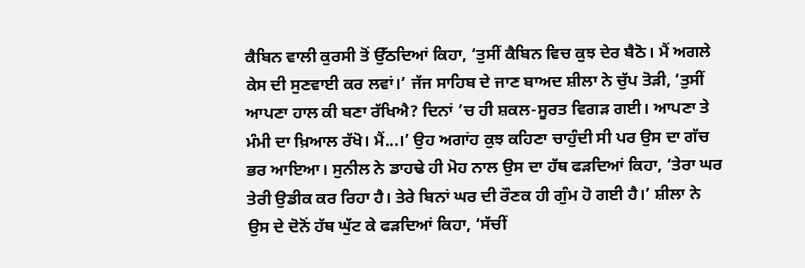ਕੈਬਿਨ ਵਾਲੀ ਕੁਰਸੀ ਤੋਂ ਉੱਠਦਿਆਂ ਕਿਹਾ, ‘ਤੁਸੀਂ ਕੈਬਿਨ ਵਿਚ ਕੁਝ ਦੇਰ ਬੈਠੋ। ਮੈਂ ਅਗਲੇ ਕੇਸ ਦੀ ਸੁਣਵਾਈ ਕਰ ਲਵਾਂ।’ ਜੱਜ ਸਾਹਿਬ ਦੇ ਜਾਣ ਬਾਅਦ ਸ਼ੀਲਾ ਨੇ ਚੁੱਪ ਤੋੜੀ, ‘ਤੁਸੀਂ ਆਪਣਾ ਹਾਲ ਕੀ ਬਣਾ ਰੱਖਿਐ? ਦਿਨਾਂ ’ਚ ਹੀ ਸ਼ਕਲ-ਸੂਰਤ ਵਿਗੜ ਗਈ। ਆਪਣਾ ਤੇ ਮੰਮੀ ਦਾ ਖ਼ਿਆਲ ਰੱਖੋ। ਮੈਂ...।’ ਉਹ ਅਗਾਂਹ ਕੁਝ ਕਹਿਣਾ ਚਾਹੁੰਦੀ ਸੀ ਪਰ ਉਸ ਦਾ ਗੱਚ ਭਰ ਆਇਆ। ਸੁਨੀਲ ਨੇ ਡਾਹਢੇ ਹੀ ਮੋਹ ਨਾਲ ਉਸ ਦਾ ਹੱਥ ਫੜਦਿਆਂ ਕਿਹਾ, ‘ਤੇਰਾ ਘਰ ਤੇਰੀ ਉਡੀਕ ਕਰ ਰਿਹਾ ਹੈ। ਤੇਰੇ ਬਿਨਾਂ ਘਰ ਦੀ ਰੌਣਕ ਹੀ ਗੁੰਮ ਹੋ ਗਈ ਹੈ।’ ਸ਼ੀਲਾ ਨੇ ਉਸ ਦੇ ਦੋਨੋਂ ਹੱਥ ਘੁੱਟ ਕੇ ਫੜਦਿਆਂ ਕਿਹਾ, ‘ਸੱਚੀਂ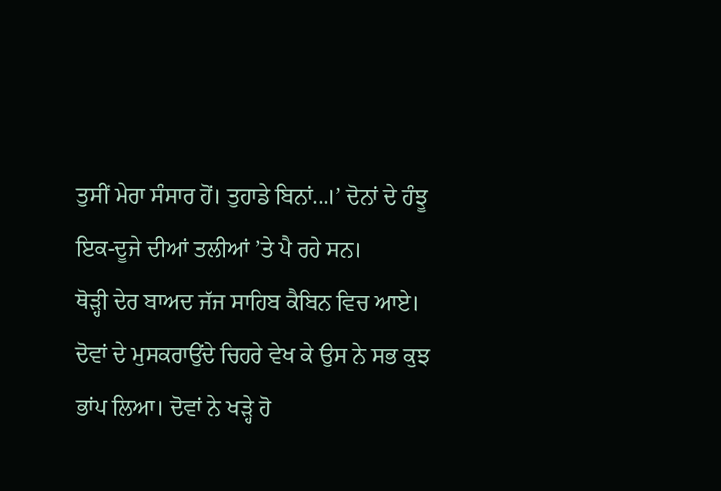ਤੁਸੀਂ ਮੇਰਾ ਸੰਸਾਰ ਹੋਂ। ਤੁਹਾਡੇ ਬਿਨਾਂ...।’ ਦੋਨਾਂ ਦੇ ਹੰਝੂ ਇਕ-ਦੂਜੇ ਦੀਆਂ ਤਲੀਆਂ ’ਤੇ ਪੈ ਰਹੇ ਸਨ।
ਥੋੜ੍ਹੀ ਦੇਰ ਬਾਅਦ ਜੱਜ ਸਾਹਿਬ ਕੈਬਿਨ ਵਿਚ ਆਏ। ਦੋਵਾਂ ਦੇ ਮੁਸਕਰਾਉਂਦੇ ਚਿਹਰੇ ਵੇਖ ਕੇ ਉਸ ਨੇ ਸਭ ਕੁਝ ਭਾਂਪ ਲਿਆ। ਦੋਵਾਂ ਨੇ ਖੜ੍ਹੇ ਹੋ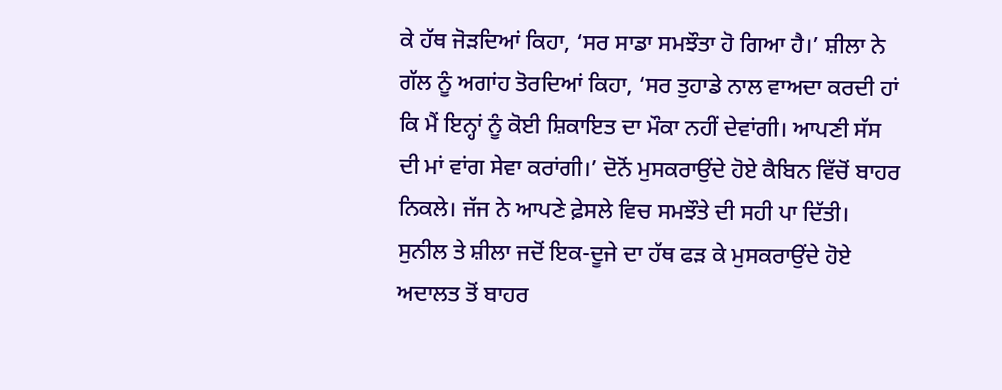ਕੇ ਹੱਥ ਜੋੜਦਿਆਂ ਕਿਹਾ, ‘ਸਰ ਸਾਡਾ ਸਮਝੌਤਾ ਹੋ ਗਿਆ ਹੈ।’ ਸ਼ੀਲਾ ਨੇ ਗੱਲ ਨੂੰ ਅਗਾਂਹ ਤੋਰਦਿਆਂ ਕਿਹਾ, ‘ਸਰ ਤੁਹਾਡੇ ਨਾਲ ਵਾਅਦਾ ਕਰਦੀ ਹਾਂ ਕਿ ਮੈਂ ਇਨ੍ਹਾਂ ਨੂੰ ਕੋਈ ਸ਼ਿਕਾਇਤ ਦਾ ਮੌਕਾ ਨਹੀਂ ਦੇਵਾਂਗੀ। ਆਪਣੀ ਸੱਸ ਦੀ ਮਾਂ ਵਾਂਗ ਸੇਵਾ ਕਰਾਂਗੀ।’ ਦੋਨੋਂ ਮੁਸਕਰਾਉਂਦੇ ਹੋਏ ਕੈਬਿਨ ਵਿੱਚੋਂ ਬਾਹਰ ਨਿਕਲੇ। ਜੱਜ ਨੇ ਆਪਣੇ ਫ਼ੇਸਲੇ ਵਿਚ ਸਮਝੌਤੇ ਦੀ ਸਹੀ ਪਾ ਦਿੱਤੀ। ਸੁਨੀਲ ਤੇ ਸ਼ੀਲਾ ਜਦੋਂ ਇਕ-ਦੂਜੇ ਦਾ ਹੱਥ ਫੜ ਕੇ ਮੁਸਕਰਾਉਂਦੇ ਹੋਏ ਅਦਾਲਤ ਤੋਂ ਬਾਹਰ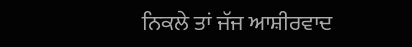ਨਿਕਲੇ ਤਾਂ ਜੱਜ ਆਸ਼ੀਰਵਾਦ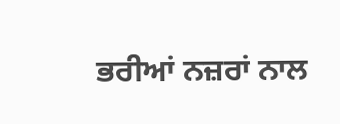ਭਰੀਆਂ ਨਜ਼ਰਾਂ ਨਾਲ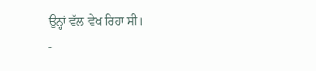ਉਨ੍ਹਾਂ ਵੱਲ ਵੇਖ ਰਿਹਾ ਸੀ।
-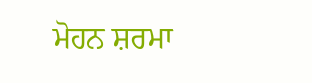ਮੋਹਨ ਸ਼ਰਮਾ